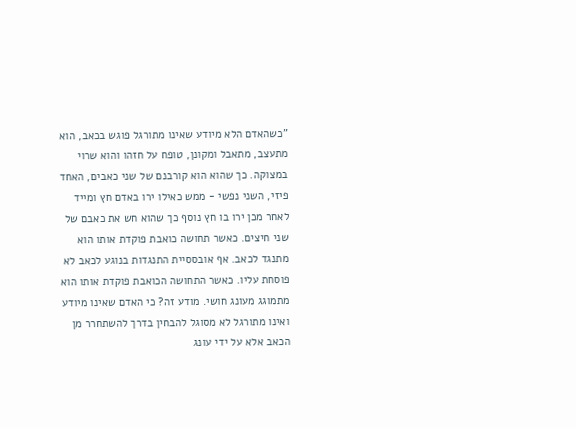"כשהאדם הלא מיודע שאינו מתורגל פוגש בכאב, הוא מתעצב, מתאבל ומקונן, טופח על חזהו והוא שרוי במצוקה. כך שהוא הוא קורבנם של שני כאבים, האחד פיזי, השני נפשי - ממש כאילו ירו באדם חץ ומייד לאחר מכן ירו בו חץ נוסף כך שהוא חש את כאבם של שני חיצים. כאשר תחושה כואבת פוקדת אותו הוא מתנגד לכאב. אף אובססיית התנגדות בנוגע לכאב לא פוסחת עליו. כאשר התחושה הכואבת פוקדת אותו הוא מתמוגג מעונג חושי. מודע זה? כי האדם שאינו מיודע ואינו מתורגל לא מסוגל להבחין בדרך להשתחרר מן הכאב אלא על ידי עונג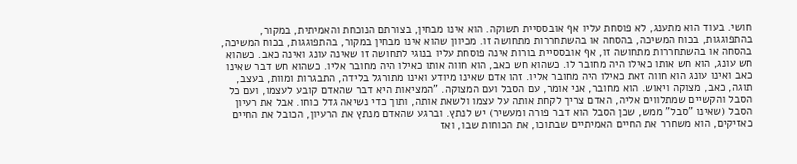חושי. בעוד הוא מתענג, לא פוסחת עליו אף אובססיית תשוקה. הוא אינו מבחין, בצורתם הנוכחת והאמיתית, במקור, בהתפוגגות, בכוח המשיכה, בהסחה או בהשתחררות מתחושה זו. מכיוון שהוא אינו מבחין במקור, בהתפוגגות, בכוח המשיכה, בהסחה או בהשתחררות מתחושה זו, אף אובססיית בורות אינה פוסחת עליו בנוגי לתחושה זו שאינה עונג ואינה כאב. כשהוא חש עונג, הוא חש אותו כאילו היה מחובר לו. כשהוא חש כאב, הוא חווה אותו כאילו היה מחובר אליו. כשהוא חש דבר שאינו כאב ואינו עונג הוא חווה זאת כאילו היה מחובר אליו. זהו אדם שאינו מיודע ואינו מתורגל בלידה, התבגרות ומוות, בעצב, תוגה, כאב, מצוקה ויאוש. הוא מחובר, אני אומר, עם הסבל ועם המצוקה. "המציאות היא דבר שהאדם קובע לעצמו, ועם כל הסבל והקשיים שמתלווים אליה, האדם צריך לקחת אותה על עצמו ולשאת אותה, ותוך כדי נשיאה גדל כוחו. אבל את רעיון הסבל (שאינו "סבל" ממש, שכן הסבל הוא דבר פורה ומעשיר) יש לנתץ. וברגע שהאדם מנתץ את הרעיון, הכובל את החיים כאזיקים, הוא משחרר את החיים האמיתיים שבתוכו, את הכוחות שבו, ואז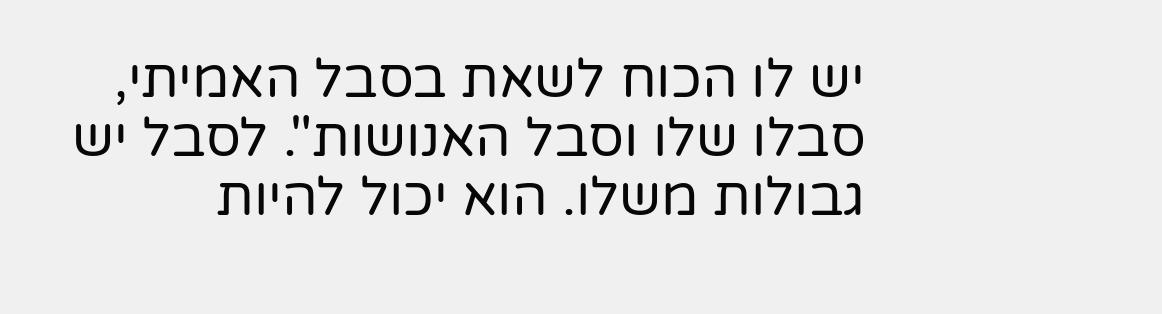יש לו הכוח לשאת בסבל האמיתי, סבלו שלו וסבל האנושות". לסבל יש גבולות משלו. הוא יכול להיות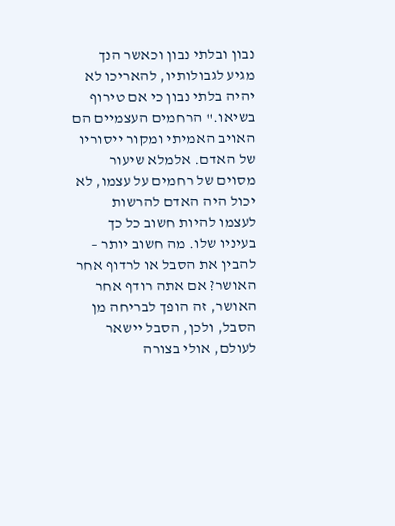נבון ובלתי נבון וכאשר הנך מגיע לגבולותיו, להאריכו לא יהיה בלתי נבון כי אם טירוף בשיאו." הרחמים העצמיים הם האויב האמיתי ומקור ייסוריו של האדם. אלמלא שיעור מסוים של רחמים על עצמו, לא יכול היה האדם להרשות לעצמו להיות חשוב כל כך בעיניו שלו. מה חשוב יותר – להבין את הסבל או לרדוף אחר האושר? אם אתה רודף אחר האושר, זה הופך לבריחה מן הסבל, ולכן, הסבל יישאר לעולם, אולי בצורה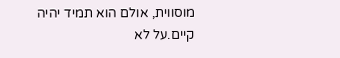מוסווית, אולם הוא תמיד יהיה קיים.על לא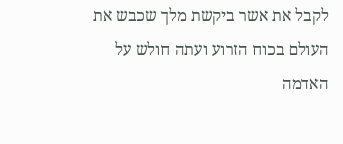לקבל את אשר ביקשת מלך שכבש את העולם בכוח הזרוע ועתה חולש על האדמה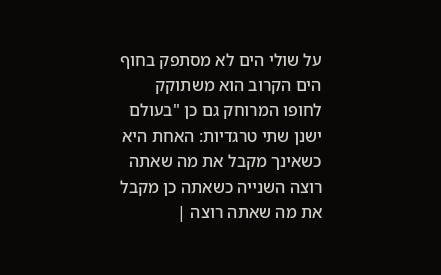על שולי הים לא מסתפק בחוף הים הקרוב הוא משתוקק לחופו המרוחק גם כן "בעולם ישנן שתי טרגדיות: האחת היא כשאינך מקבל את מה שאתה רוצה השנייה כשאתה כן מקבל את מה שאתה רוצה |